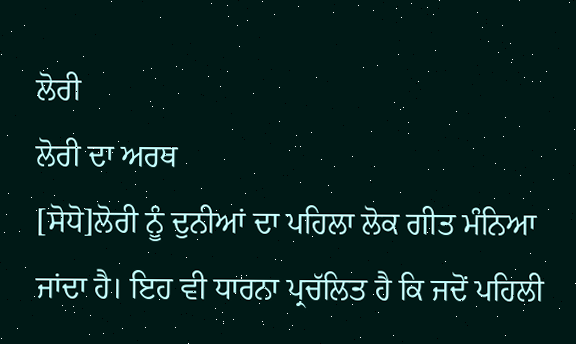ਲੋਰੀ
ਲੋਰੀ ਦਾ ਅਰਥ
[ਸੋਧੋ]ਲੋਰੀ ਨੂੰ ਦੁਨੀਆਂ ਦਾ ਪਹਿਲਾ ਲੋਕ ਗੀਤ ਮੰਨਿਆ ਜਾਂਦਾ ਹੈ। ਇਹ ਵੀ ਧਾਰਨਾ ਪ੍ਰਚੱਲਿਤ ਹੈ ਕਿ ਜਦੋਂ ਪਹਿਲੀ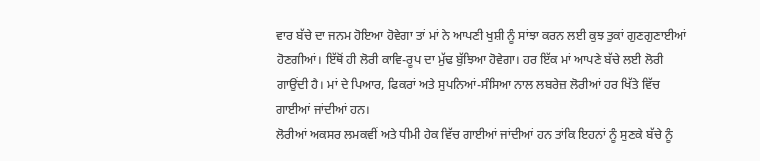ਵਾਰ ਬੱਚੇ ਦਾ ਜਨਮ ਹੋਇਆ ਹੋਵੇਗਾ ਤਾਂ ਮਾਂ ਨੇ ਆਪਣੀ ਖੁਸ਼ੀ ਨੂੰ ਸਾਂਝਾ ਕਰਨ ਲਈ ਕੁਝ ਤੁਕਾਂ ਗੁਣਗੁਣਾਈਆਂ ਹੋਣਗੀਆਂ। ਇੱਥੋਂ ਹੀ ਲੋਰੀ ਕਾਵਿ-ਰੂਪ ਦਾ ਮੁੱਢ ਬੁੱਝਿਆ ਹੋਵੇਗਾ। ਹਰ ਇੱਕ ਮਾਂ ਆਪਣੇ ਬੱਚੇ ਲਈ ਲੋਰੀ ਗਾਉਂਦੀ ਹੈ। ਮਾਂ ਦੇ ਪਿਆਰ, ਫਿਕਰਾਂ ਅਤੇ ਸੁਪਨਿਆਂ-ਸੰਸਿਆ ਨਾਲ ਲਬਰੇਜ਼ ਲੋਰੀਆਂ ਹਰ ਖਿੱਤੇ ਵਿੱਚ ਗਾਈਆਂ ਜਾਂਦੀਆਂ ਹਨ।
ਲੋਰੀਆਂ ਅਕਸਰ ਲਮਕਵੀਂ ਅਤੇ ਧੀਮੀ ਹੇਕ ਵਿੱਚ ਗਾਈਆਂ ਜਾਂਦੀਆਂ ਹਨ ਤਾਂਕਿ ਇਹਨਾਂ ਨੂੰ ਸੁਣਕੇ ਬੱਚੇ ਨੂੰ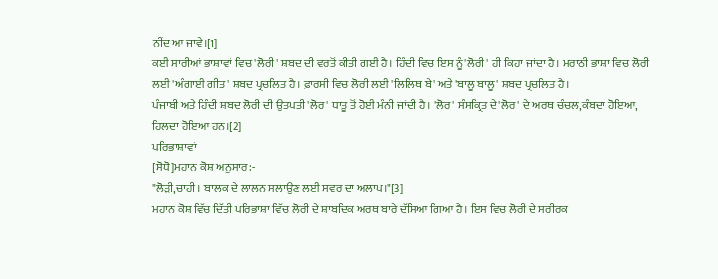ਨੀਂਦ ਆ ਜਾਵੇ।[1]
ਕਈ ਸਾਰੀਆਂ ਭਾਸ਼ਾਵਾਂ ਵਿਚ 'ਲੋਰੀ' ਸ਼ਬਦ ਦੀ ਵਰਤੋਂ ਕੀਤੀ ਗਈ ਹੈ। ਹਿੰਦੀ ਵਿਚ ਇਸ ਨੂੰ'ਲੋਰੀ' ਹੀ ਕਿਹਾ ਜਾਂਦਾ ਹੈ। ਮਰਾਠੀ ਭਾਸ਼ਾ ਵਿਚ ਲੋਰੀ ਲਈ 'ਅੰਗਾਈ ਗੀਤ' ਸ਼ਬਦ ਪ੍ਰਚਲਿਤ ਹੈ। ਫ਼ਾਰਸੀ ਵਿਚ ਲੋਰੀ ਲਈ 'ਲਿਲਿਥ ਬੇ' ਅਤੇ 'ਬਾਲੂ ਬਾਲੂ' ਸ਼ਬਦ ਪ੍ਰਚਲਿਤ ਹੈ।
ਪੰਜਾਬੀ ਅਤੇ ਹਿੰਦੀ ਸ਼ਬਦ ਲੋਰੀ ਦੀ ਉਤਪਤੀ 'ਲੋਰ' ਧਾਤੂ ਤੋਂ ਹੋਈ ਮੰਨੀ ਜਾਂਦੀ ਹੈ। 'ਲੋਰ' ਸੰਸਕ੍ਰਿਤ ਦੇ'ਲੋਰ' ਦੇ ਅਰਥ ਚੰਚਲ,ਕੰਬਦਾ ਹੋਇਆ, ਹਿਲਦਾ ਹੋਇਆ ਹਨ।[2]
ਪਰਿਭਾਸ਼ਾਵਾਂ
[ਸੋਧੋ]ਮਹਾਨ ਕੋਸ਼ ਅਨੁਸਾਰ:-
"ਲੋੜੀ,ਚਾਹੀ। ਬਾਲਕ ਦੇ ਲਾਲਨ ਸਲਾਉਣ ਲਈ ਸਵਰ ਦਾ ਅਲਾਪ।"[3]
ਮਹਾਨ ਕੋਸ਼ ਵਿੱਚ ਦਿੱਤੀ ਪਰਿਭਾਸ਼ਾ ਵਿੱਚ ਲੋਰੀ ਦੇ ਸ਼ਾਬਦਿਕ ਅਰਥ ਬਾਰੇ ਦੱਸਿਆ ਗਿਆ ਹੈ। ਇਸ ਵਿਚ ਲੋਰੀ ਦੇ ਸਰੀਰਕ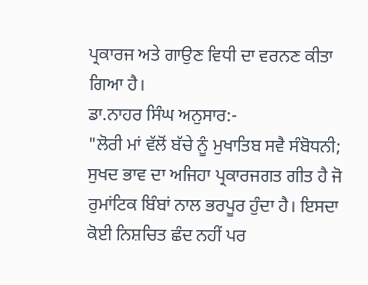ਪ੍ਰਕਾਰਜ ਅਤੇ ਗਾਉਣ ਵਿਧੀ ਦਾ ਵਰਨਣ ਕੀਤਾ ਗਿਆ ਹੈ।
ਡਾ.ਨਾਹਰ ਸਿੰਘ ਅਨੁਸਾਰ:-
"ਲੋਰੀ ਮਾਂ ਵੱਲੋਂ ਬੱਚੇ ਨੂੰ ਮੁਖਾਤਿਬ ਸਵੈ ਸੰਬੋਧਨੀ; ਸੁਖਦ ਭਾਵ ਦਾ ਅਜਿਹਾ ਪ੍ਰਕਾਰਜਗਤ ਗੀਤ ਹੈ ਜੋ ਰੁਮਾਂਟਿਕ ਬਿੰਬਾਂ ਨਾਲ ਭਰਪੂਰ ਹੁੰਦਾ ਹੈ। ਇਸਦਾ ਕੋਈ ਨਿਸ਼ਚਿਤ ਛੰਦ ਨਹੀਂ ਪਰ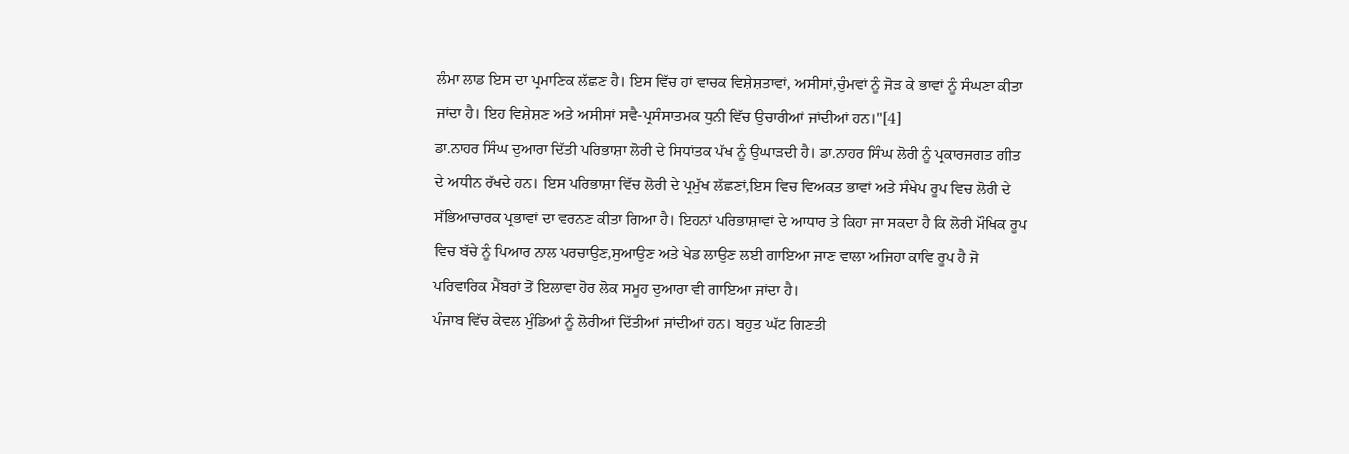ਲੰਮਾ ਲਾਡ ਇਸ ਦਾ ਪ੍ਰਮਾਣਿਕ ਲੱਛਣ ਹੈ। ਇਸ ਵਿੱਚ ਹਾਂ ਵਾਚਕ ਵਿਸ਼ੇਸ਼ਤਾਵਾਂ, ਅਸੀਸਾਂ,ਚੁੰਮਵਾਂ ਨੂੰ ਜੋੜ ਕੇ ਭਾਵਾਂ ਨੂੰ ਸੰਘਣਾ ਕੀਤਾ ਜਾਂਦਾ ਹੈ। ਇਹ ਵਿਸ਼ੇਸ਼ਣ ਅਤੇ ਅਸੀਸਾਂ ਸਵੈ-ਪ੍ਰਸੰਸਾਤਮਕ ਧੁਨੀ ਵਿੱਚ ਉਚਾਰੀਆਂ ਜਾਂਦੀਆਂ ਹਨ।"[4]
ਡਾ.ਨਾਹਰ ਸਿੰਘ ਦੁਆਰਾ ਦਿੱਤੀ ਪਰਿਭਾਸ਼ਾ ਲੋਰੀ ਦੇ ਸਿਧਾਂਤਕ ਪੱਖ ਨੂੰ ਉਘਾੜਦੀ ਹੈ। ਡਾ.ਨਾਹਰ ਸਿੰਘ ਲੋਰੀ ਨੂੰ ਪ੍ਰਕਾਰਜਗਤ ਗੀਤ ਦੇ ਅਧੀਨ ਰੱਖਦੇ ਹਨ। ਇਸ ਪਰਿਭਾਸ਼ਾ ਵਿੱਚ ਲੋਰੀ ਦੇ ਪ੍ਰਮੁੱਖ ਲੱਛਣਾਂ,ਇਸ ਵਿਚ ਵਿਅਕਤ ਭਾਵਾਂ ਅਤੇ ਸੰਖੇਪ ਰੂਪ ਵਿਚ ਲੋਰੀ ਦੇ ਸੱਭਿਆਚਾਰਕ ਪ੍ਰਭਾਵਾਂ ਦਾ ਵਰਨਣ ਕੀਤਾ ਗਿਆ ਹੈ। ਇਹਨਾਂ ਪਰਿਭਾਸ਼ਾਵਾਂ ਦੇ ਆਧਾਰ ਤੇ ਕਿਹਾ ਜਾ ਸਕਦਾ ਹੈ ਕਿ ਲੋਰੀ ਮੌਖਿਕ ਰੂਪ ਵਿਚ ਬੱਚੇ ਨੂੰ ਪਿਆਰ ਨਾਲ ਪਰਚਾਉਣ,ਸੁਆਉਣ ਅਤੇ ਖੇਡ ਲਾਉਣ ਲਈ ਗਾਇਆ ਜਾਣ ਵਾਲਾ ਅਜਿਹਾ ਕਾਵਿ ਰੂਪ ਹੈ ਜੋ ਪਰਿਵਾਰਿਕ ਮੈਂਬਰਾਂ ਤੋਂ ਇਲਾਵਾ ਹੋਰ ਲੋਕ ਸਮੂਹ ਦੁਆਰਾ ਵੀ ਗਾਇਆ ਜਾਂਦਾ ਹੈ।
ਪੰਜਾਬ ਵਿੱਚ ਕੇਵਲ ਮੁੰਡਿਆਂ ਨੂੰ ਲੋਰੀਆਂ ਦਿੱਤੀਆਂ ਜਾਂਦੀਆਂ ਹਨ। ਬਹੁਤ ਘੱਟ ਗਿਣਤੀ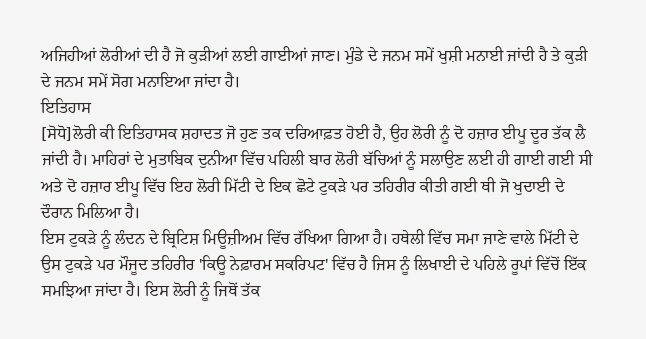ਅਜਿਹੀਆਂ ਲੋਰੀਆਂ ਦੀ ਹੈ ਜੋ ਕੁੜੀਆਂ ਲਈ ਗਾਈਆਂ ਜਾਣ। ਮੁੰਡੇ ਦੇ ਜਨਮ ਸਮੇਂ ਖੁਸ਼ੀ ਮਨਾਈ ਜਾਂਦੀ ਹੈ ਤੇ ਕੁੜੀ ਦੇ ਜਨਮ ਸਮੇਂ ਸੋਗ ਮਨਾਇਆ ਜਾਂਦਾ ਹੈ।
ਇਤਿਹਾਸ
[ਸੋਧੋ]ਲੋਰੀ ਕੀ ਇਤਿਹਾਸਕ ਸ਼ਹਾਦਤ ਜੋ ਹੁਣ ਤਕ ਦਰਿਆਫ਼ਤ ਹੋਈ ਹੈ, ਉਹ ਲੋਰੀ ਨੂੰ ਦੋ ਹਜ਼ਾਰ ਈਪੂ ਦੂਰ ਤੱਕ ਲੈ ਜਾਂਦੀ ਹੈ। ਮਾਹਿਰਾਂ ਦੇ ਮੁਤਾਬਿਕ ਦੁਨੀਆ ਵਿੱਚ ਪਹਿਲੀ ਬਾਰ ਲੋਰੀ ਬੱਚਿਆਂ ਨੂੰ ਸਲਾਉਣ ਲਈ ਹੀ ਗਾਈ ਗਈ ਸੀ ਅਤੇ ਦੋ ਹਜ਼ਾਰ ਈਪੂ ਵਿੱਚ ਇਹ ਲੋਰੀ ਮਿੱਟੀ ਦੇ ਇਕ ਛੋਟੇ ਟੁਕੜੇ ਪਰ ਤਹਿਰੀਰ ਕੀਤੀ ਗਈ ਥੀ ਜੋ ਖੁਦਾਈ ਦੇ ਦੌਰਾਨ ਮਿਲਿਆ ਹੈ।
ਇਸ ਟੁਕੜੇ ਨੂੰ ਲੰਦਨ ਦੇ ਬ੍ਰਿਟਿਸ਼ ਮਿਊਜ਼ੀਅਮ ਵਿੱਚ ਰੱਖਿਆ ਗਿਆ ਹੈ। ਹਥੇਲੀ ਵਿੱਚ ਸਮਾ ਜਾਣੇ ਵਾਲੇ ਮਿੱਟੀ ਦੇ ਉਸ ਟੁਕੜੇ ਪਰ ਮੌਜੂਦ ਤਹਿਰੀਰ 'ਕਿਊ ਨੇਫ਼ਾਰਮ ਸਕਰਿਪਟ' ਵਿੱਚ ਹੈ ਜਿਸ ਨੂੰ ਲਿਖਾਈ ਦੇ ਪਹਿਲੇ ਰੂਪਾਂ ਵਿੱਚੋਂ ਇੱਕ ਸਮਝਿਆ ਜਾਂਦਾ ਹੈ। ਇਸ ਲੋਰੀ ਨੂੰ ਜਿਥੋਂ ਤੱਕ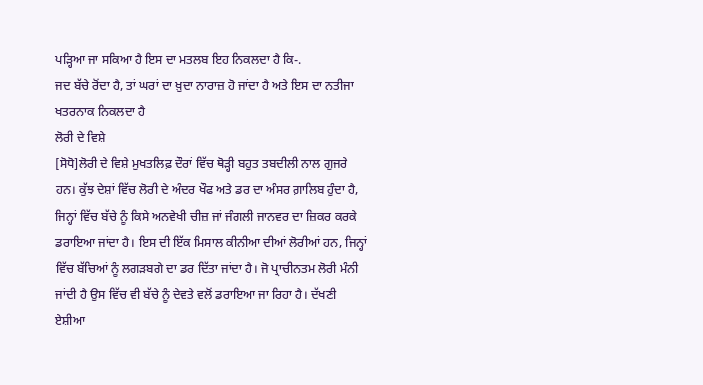ਪੜ੍ਹਿਆ ਜਾ ਸਕਿਆ ਹੈ ਇਸ ਦਾ ਮਤਲਬ ਇਹ ਨਿਕਲਦਾ ਹੈ ਕਿ-.
ਜਦ ਬੱਚੇ ਰੋਂਦਾ ਹੈ, ਤਾਂ ਘਰਾਂ ਦਾ ਖ਼ੁਦਾ ਨਾਰਾਜ਼ ਹੋ ਜਾਂਦਾ ਹੈ ਅਤੇ ਇਸ ਦਾ ਨਤੀਜਾ ਖਤਰਨਾਕ ਨਿਕਲਦਾ ਹੈ
ਲੋਰੀ ਦੇ ਵਿਸ਼ੇ
[ਸੋਧੋ]ਲੋਰੀ ਦੇ ਵਿਸ਼ੇ ਮੁਖਤਲਿਫ਼ ਦੌਰਾਂ ਵਿੱਚ ਥੋੜ੍ਹੀ ਬਹੁਤ ਤਬਦੀਲੀ ਨਾਲ ਗੁਜਰੇ ਹਨ। ਕੁੱਝ ਦੇਸ਼ਾਂ ਵਿੱਚ ਲੋਰੀ ਦੇ ਅੰਦਰ ਖੌਫ ਅਤੇ ਡਰ ਦਾ ਅੰਸਰ ਗ਼ਾਲਿਬ ਹੁੰਦਾ ਹੈ, ਜਿਨ੍ਹਾਂ ਵਿੱਚ ਬੱਚੇ ਨੂੰ ਕਿਸੇ ਅਨਵੇਖੀ ਚੀਜ਼ ਜਾਂ ਜੰਗਲੀ ਜਾਨਵਰ ਦਾ ਜ਼ਿਕਰ ਕਰਕੇ ਡਰਾਇਆ ਜਾਂਦਾ ਹੈ। ਇਸ ਦੀ ਇੱਕ ਮਿਸਾਲ ਕੀਨੀਆ ਦੀਆਂ ਲੋਰੀਆਂ ਹਨ, ਜਿਨ੍ਹਾਂ ਵਿੱਚ ਬੱਚਿਆਂ ਨੂੰ ਲਗੜਬਗੇ ਦਾ ਡਰ ਦਿੱਤਾ ਜਾਂਦਾ ਹੈ। ਜੋ ਪ੍ਰਾਚੀਨਤਮ ਲੋਰੀ ਮੰਨੀ ਜਾਂਦੀ ਹੈ ਉਸ ਵਿੱਚ ਵੀ ਬੱਚੇ ਨੂੰ ਦੇਵਤੇ ਵਲੋਂ ਡਰਾਇਆ ਜਾ ਰਿਹਾ ਹੈ। ਦੱਖਣੀ ਏਸ਼ੀਆ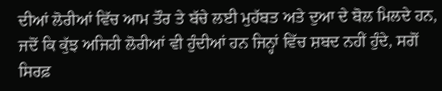ਦੀਆਂ ਲੋਰੀਆਂ ਵਿੱਚ ਆਮ ਤੌਰ ਤੇ ਬੱਚੇ ਲਈ ਮੁਹੱਬਤ ਅਤੇ ਦੁਆ ਦੇ ਬੋਲ ਮਿਲਦੇ ਹਨ, ਜਦੋਂ ਕਿ ਕੁੱਝ ਅਜਿਹੀ ਲੋਰੀਆਂ ਵੀ ਹੁੰਦੀਆਂ ਹਨ ਜਿਨ੍ਹਾਂ ਵਿੱਚ ਸ਼ਬਦ ਨਹੀਂ ਹੁੰਦੇ, ਸਗੋਂ ਸਿਰਫ਼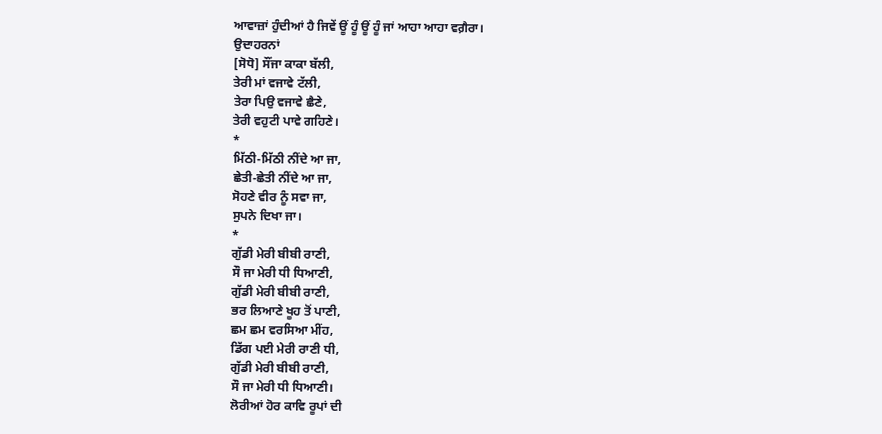ਆਵਾਜ਼ਾਂ ਹੁੰਦੀਆਂ ਹੈ ਜਿਵੇਂ ਊਂ ਹੂੰ ਊਂ ਹੂੰ ਜਾਂ ਆਹਾ ਆਹਾ ਵਗ਼ੈਰਾ।
ਉਦਾਹਰਨਾਂ
[ਸੋਧੋ] ਸੌਂਜਾ ਕਾਕਾ ਬੱਲੀ,
ਤੇਰੀ ਮਾਂ ਵਜਾਵੇ ਟੱਲੀ,
ਤੇਰਾ ਪਿਉ ਵਜਾਵੇ ਛੈਣੇ,
ਤੇਰੀ ਵਹੁਟੀ ਪਾਵੇ ਗਹਿਣੇ।
*
ਮਿੱਠੀ-ਮਿੱਠੀ ਨੀਂਦੇ ਆ ਜਾ,
ਛੇਤੀ-ਛੇਤੀ ਨੀਂਦੇ ਆ ਜਾ,
ਸੋਹਣੇ ਵੀਰ ਨੂੰ ਸਵਾ ਜਾ,
ਸੁਪਨੇ ਦਿਖਾ ਜਾ।
*
ਗੁੱਡੀ ਮੇਰੀ ਬੀਬੀ ਰਾਣੀ,
ਸੌ ਜਾ ਮੇਰੀ ਧੀ ਧਿਆਣੀ,
ਗੁੱਡੀ ਮੇਰੀ ਬੀਬੀ ਰਾਣੀ,
ਭਰ ਲਿਆਣੇ ਖੂਹ ਤੋਂ ਪਾਣੀ,
ਛਮ ਛਮ ਵਰਸਿਆ ਮੀਂਹ,
ਡਿੱਗ ਪਈ ਮੇਰੀ ਰਾਣੀ ਧੀ,
ਗੁੱਡੀ ਮੇਰੀ ਬੀਬੀ ਰਾਣੀ,
ਸੌ ਜਾ ਮੇਰੀ ਧੀ ਧਿਆਣੀ।
ਲੋਰੀਆਂ ਹੋਰ ਕਾਵਿ ਰੂਪਾਂ ਦੀ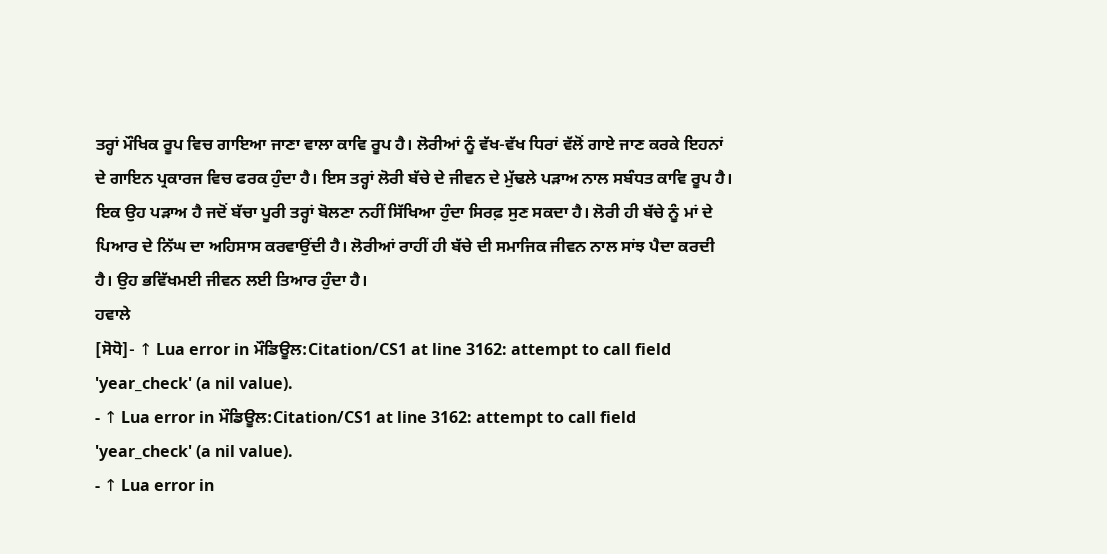ਤਰ੍ਹਾਂ ਮੌਖਿਕ ਰੂਪ ਵਿਚ ਗਾਇਆ ਜਾਣਾ ਵਾਲਾ ਕਾਵਿ ਰੂਪ ਹੈ। ਲੋਰੀਆਂ ਨੂੰ ਵੱਖ-ਵੱਖ ਧਿਰਾਂ ਵੱਲੋਂ ਗਾਏ ਜਾਣ ਕਰਕੇ ਇਹਨਾਂ ਦੇ ਗਾਇਨ ਪ੍ਰਕਾਰਜ ਵਿਚ ਫਰਕ ਹੁੰਦਾ ਹੈ। ਇਸ ਤਰ੍ਹਾਂ ਲੋਰੀ ਬੱਚੇ ਦੇ ਜੀਵਨ ਦੇ ਮੁੱਢਲੇ ਪੜਾਅ ਨਾਲ ਸਬੰਧਤ ਕਾਵਿ ਰੂਪ ਹੈ। ਇਕ ਉਹ ਪੜਾਅ ਹੈ ਜਦੋਂ ਬੱਚਾ ਪੂਰੀ ਤਰ੍ਹਾਂ ਬੋਲਣਾ ਨਹੀਂ ਸਿੱਖਿਆ ਹੁੰਦਾ ਸਿਰਫ਼ ਸੁਣ ਸਕਦਾ ਹੈ। ਲੋਰੀ ਹੀ ਬੱਚੇ ਨੂੰ ਮਾਂ ਦੇ ਪਿਆਰ ਦੇ ਨਿੱਘ ਦਾ ਅਹਿਸਾਸ ਕਰਵਾਉਂਦੀ ਹੈ। ਲੋਰੀਆਂ ਰਾਹੀਂ ਹੀ ਬੱਚੇ ਦੀ ਸਮਾਜਿਕ ਜੀਵਨ ਨਾਲ ਸਾਂਝ ਪੈਦਾ ਕਰਦੀ ਹੈ। ਉਹ ਭਵਿੱਖਮਈ ਜੀਵਨ ਲਈ ਤਿਆਰ ਹੁੰਦਾ ਹੈ।
ਹਵਾਲੇ
[ਸੋਧੋ]- ↑ Lua error in ਮੌਡਿਊਲ:Citation/CS1 at line 3162: attempt to call field 'year_check' (a nil value).
- ↑ Lua error in ਮੌਡਿਊਲ:Citation/CS1 at line 3162: attempt to call field 'year_check' (a nil value).
- ↑ Lua error in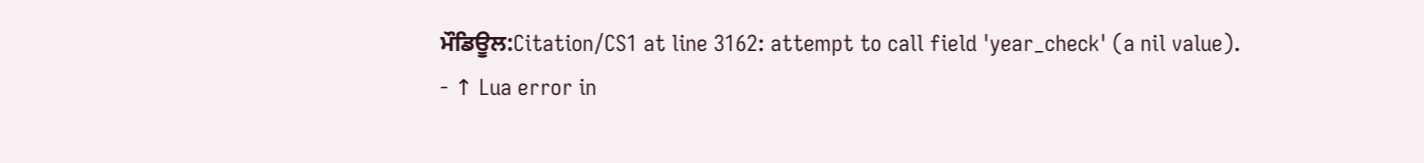ਮੌਡਿਊਲ:Citation/CS1 at line 3162: attempt to call field 'year_check' (a nil value).
- ↑ Lua error in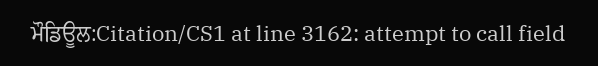ਮੌਡਿਊਲ:Citation/CS1 at line 3162: attempt to call field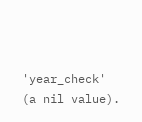'year_check' (a nil value).